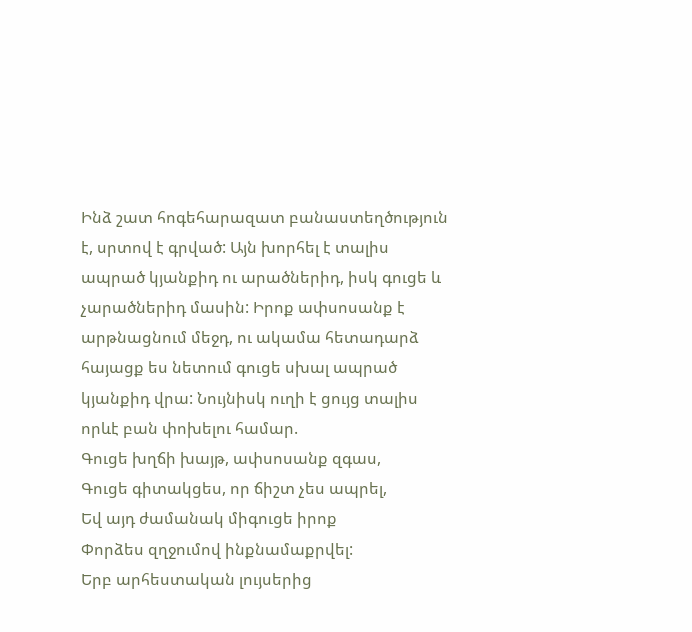Ինձ շատ հոգեհարազատ բանաստեղծություն է, սրտով է գրված: Այն խորհել է տալիս ապրած կյանքիդ ու արածներիդ, իսկ գուցե և չարածներիդ մասին: Իրոք ափսոսանք է արթնացնում մեջդ, ու ակամա հետադարձ հայացք ես նետում գուցե սխալ ապրած կյանքիդ վրա: Նույնիսկ ուղի է ցույց տալիս որևէ բան փոխելու համար.
Գուցե խղճի խայթ, ափսոսանք զգաս,
Գուցե գիտակցես, որ ճիշտ չես ապրել,
Եվ այդ ժամանակ միգուցե իրոք
Փորձես զղջումով ինքնամաքրվել:
Երբ արհեստական լույսերից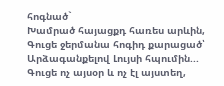հոգնած`
Խամրած հայացքդ հառես արևին,
Գուցե ջերմանա հոգիդ քարացած՝
Արձագանքելով Լույսի հպումին...
Գուցե ոչ այսօր և ոչ էլ այստեղ,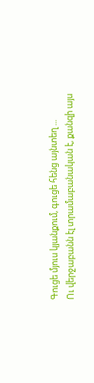Գուցե մյուս կյանքում, գուցե հենց այնտեղ ...
Ու վերջաբանն էլ տրամաբանական է, քանզի այս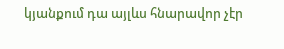կյանքում դա այլևս հնարավոր չէր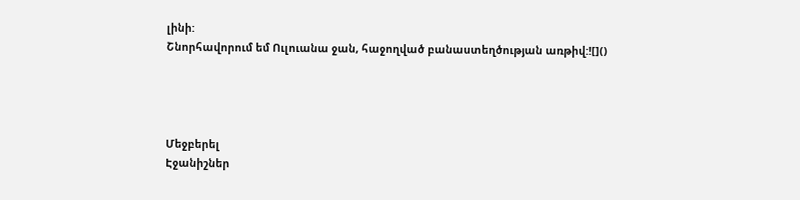լինի:
Շնորհավորում եմ Ուլուանա ջան, հաջողված բանաստեղծության առթիվ:![]()




Մեջբերել
Էջանիշներ